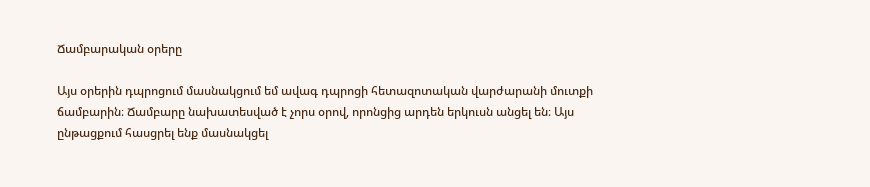Ճամբարական օրերը

Այս օրերին դպրոցում մասնակցում եմ ավագ դպրոցի հետազոտական վարժարանի մուտքի ճամբարին։ Ճամբարը նախատեսված է չորս օրով, որոնցից արդեն երկուսն անցել են։ Այս ընթացքում հասցրել ենք մասնակցել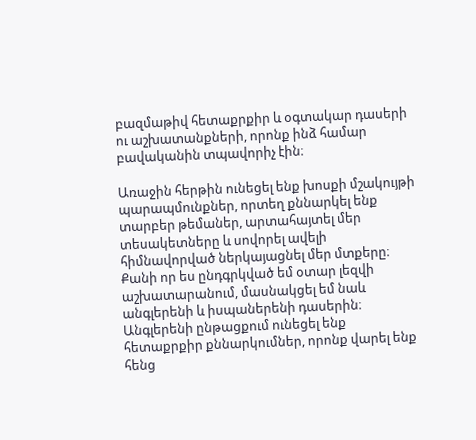բազմաթիվ հետաքրքիր և օգտակար դասերի ու աշխատանքների, որոնք ինձ համար բավականին տպավորիչ էին։

Առաջին հերթին ունեցել ենք խոսքի մշակույթի պարապմունքներ, որտեղ քննարկել ենք տարբեր թեմաներ, արտահայտել մեր տեսակետները և սովորել ավելի հիմնավորված ներկայացնել մեր մտքերը։ Քանի որ ես ընդգրկված եմ օտար լեզվի աշխատարանում, մասնակցել եմ նաև անգլերենի և իսպաներենի դասերին։ Անգլերենի ընթացքում ունեցել ենք հետաքրքիր քննարկումներ, որոնք վարել ենք հենց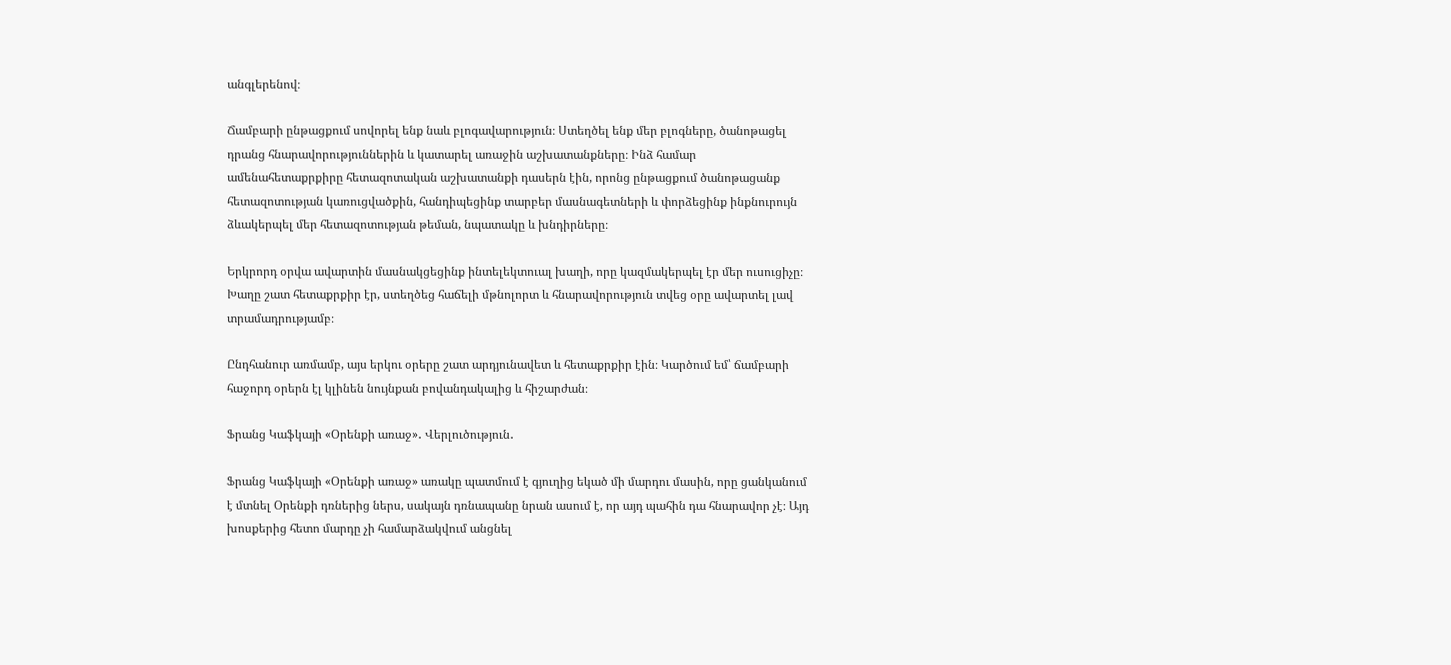անգլերենով։

Ճամբարի ընթացքում սովորել ենք նաև բլոգավարություն։ Ստեղծել ենք մեր բլոգները, ծանոթացել դրանց հնարավորություններին և կատարել առաջին աշխատանքները։ Ինձ համար ամենահետաքրքիրը հետազոտական աշխատանքի դասերն էին, որոնց ընթացքում ծանոթացանք հետազոտության կառուցվածքին, հանդիպեցինք տարբեր մասնագետների և փորձեցինք ինքնուրույն ձևակերպել մեր հետազոտության թեման, նպատակը և խնդիրները։

Երկրորդ օրվա ավարտին մասնակցեցինք ինտելեկտուալ խաղի, որը կազմակերպել էր մեր ուսուցիչը։ Խաղը շատ հետաքրքիր էր, ստեղծեց հաճելի մթնոլորտ և հնարավորություն տվեց օրը ավարտել լավ տրամադրությամբ։

Ընդհանուր առմամբ, այս երկու օրերը շատ արդյունավետ և հետաքրքիր էին։ Կարծում եմ՝ ճամբարի հաջորդ օրերն էլ կլինեն նույնքան բովանդակալից և հիշարժան։

Ֆրանց Կաֆկայի «Օրենքի առաջ»․ Վերլուծություն․

Ֆրանց Կաֆկայի «Օրենքի առաջ» առակը պատմում է գյուղից եկած մի մարդու մասին, որը ցանկանում է մտնել Օրենքի դռներից ներս, սակայն դռնապանը նրան ասում է, որ այդ պահին դա հնարավոր չէ։ Այդ խոսքերից հետո մարդը չի համարձակվում անցնել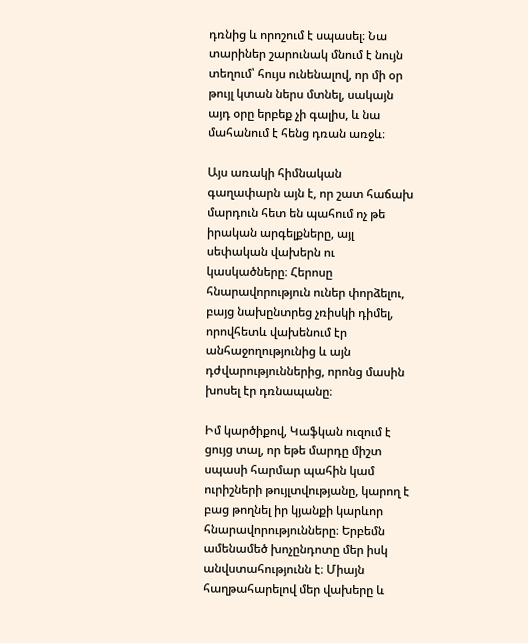դռնից և որոշում է սպասել։ Նա տարիներ շարունակ մնում է նույն տեղում՝ հույս ունենալով, որ մի օր թույլ կտան ներս մտնել, սակայն այդ օրը երբեք չի գալիս, և նա մահանում է հենց դռան առջև։

Այս առակի հիմնական գաղափարն այն է, որ շատ հաճախ մարդուն հետ են պահում ոչ թե իրական արգելքները, այլ սեփական վախերն ու կասկածները։ Հերոսը հնարավորություն ուներ փորձելու, բայց նախընտրեց չռիսկի դիմել, որովհետև վախենում էր անհաջողությունից և այն դժվարություններից, որոնց մասին խոսել էր դռնապանը։

Իմ կարծիքով, Կաֆկան ուզում է ցույց տալ, որ եթե մարդը միշտ սպասի հարմար պահին կամ ուրիշների թույլտվությանը, կարող է բաց թողնել իր կյանքի կարևոր հնարավորությունները։ Երբեմն ամենամեծ խոչընդոտը մեր իսկ անվստահությունն է։ Միայն հաղթահարելով մեր վախերը և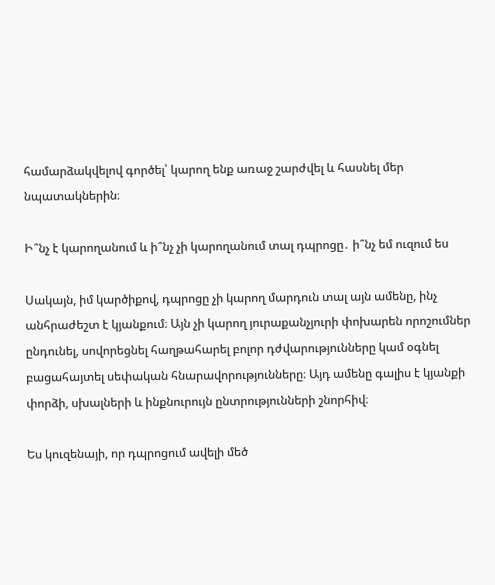համարձակվելով գործել՝ կարող ենք առաջ շարժվել և հասնել մեր նպատակներին։

Ի՞նչ է կարողանում և ի՞նչ չի կարողանում տալ դպրոցը․ ի՞նչ եմ ուզում ես

Սակայն, իմ կարծիքով, դպրոցը չի կարող մարդուն տալ այն ամենը, ինչ անհրաժեշտ է կյանքում։ Այն չի կարող յուրաքանչյուրի փոխարեն որոշումներ ընդունել, սովորեցնել հաղթահարել բոլոր դժվարությունները կամ օգնել բացահայտել սեփական հնարավորությունները։ Այդ ամենը գալիս է կյանքի փորձի, սխալների և ինքնուրույն ընտրությունների շնորհիվ։

Ես կուզենայի, որ դպրոցում ավելի մեծ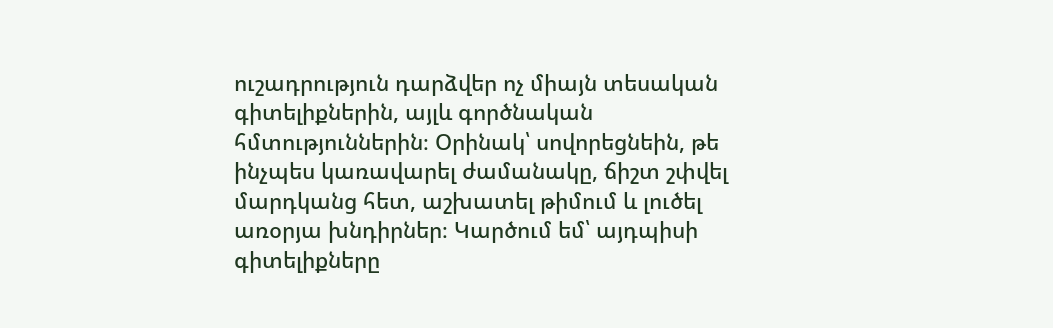ուշադրություն դարձվեր ոչ միայն տեսական գիտելիքներին, այլև գործնական հմտություններին։ Օրինակ՝ սովորեցնեին, թե ինչպես կառավարել ժամանակը, ճիշտ շփվել մարդկանց հետ, աշխատել թիմում և լուծել առօրյա խնդիրներ։ Կարծում եմ՝ այդպիսի գիտելիքները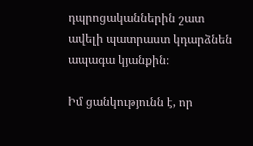դպրոցականներին շատ ավելի պատրաստ կդարձնեն ապագա կյանքին։

Իմ ցանկությունն է, որ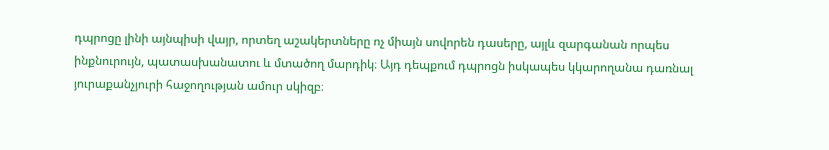դպրոցը լինի այնպիսի վայր, որտեղ աշակերտները ոչ միայն սովորեն դասերը, այլև զարգանան որպես ինքնուրույն, պատասխանատու և մտածող մարդիկ։ Այդ դեպքում դպրոցն իսկապես կկարողանա դառնալ յուրաքանչյուրի հաջողության ամուր սկիզբ։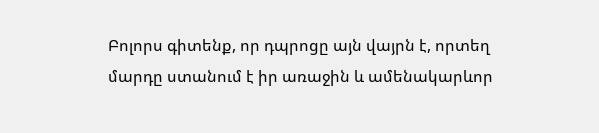Բոլորս գիտենք, որ դպրոցը այն վայրն է, որտեղ մարդը ստանում է իր առաջին և ամենակարևոր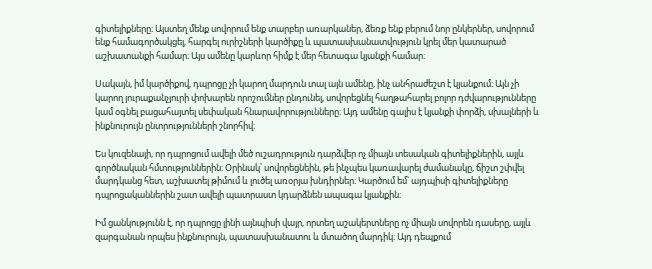գիտելիքները։ Այստեղ մենք սովորում ենք տարբեր առարկաներ, ձեռք ենք բերում նոր ընկերներ, սովորում ենք համագործակցել, հարգել ուրիշների կարծիքը և պատասխանատվություն կրել մեր կատարած աշխատանքի համար։ Այս ամենը կարևոր հիմք է մեր հետագա կյանքի համար։

Սակայն, իմ կարծիքով, դպրոցը չի կարող մարդուն տալ այն ամենը, ինչ անհրաժեշտ է կյանքում։ Այն չի կարող յուրաքանչյուրի փոխարեն որոշումներ ընդունել, սովորեցնել հաղթահարել բոլոր դժվարությունները կամ օգնել բացահայտել սեփական հնարավորությունները։ Այդ ամենը գալիս է կյանքի փորձի, սխալների և ինքնուրույն ընտրությունների շնորհիվ։

Ես կուզենայի, որ դպրոցում ավելի մեծ ուշադրություն դարձվեր ոչ միայն տեսական գիտելիքներին, այլև գործնական հմտություններին։ Օրինակ՝ սովորեցնեին, թե ինչպես կառավարել ժամանակը, ճիշտ շփվել մարդկանց հետ, աշխատել թիմում և լուծել առօրյա խնդիրներ։ Կարծում եմ՝ այդպիսի գիտելիքները դպրոցականներին շատ ավելի պատրաստ կդարձնեն ապագա կյանքին։

Իմ ցանկությունն է, որ դպրոցը լինի այնպիսի վայր, որտեղ աշակերտները ոչ միայն սովորեն դասերը, այլև զարգանան որպես ինքնուրույն, պատասխանատու և մտածող մարդիկ։ Այդ դեպքում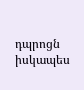դպրոցն իսկապես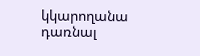կկարողանա դառնալ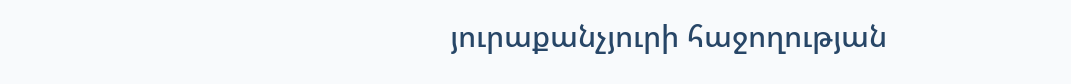յուրաքանչյուրի հաջողության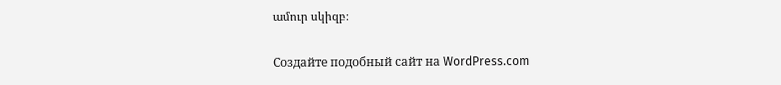ամուր սկիզբ։

Создайте подобный сайт на WordPress.com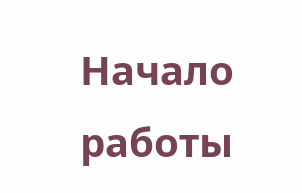Начало работы